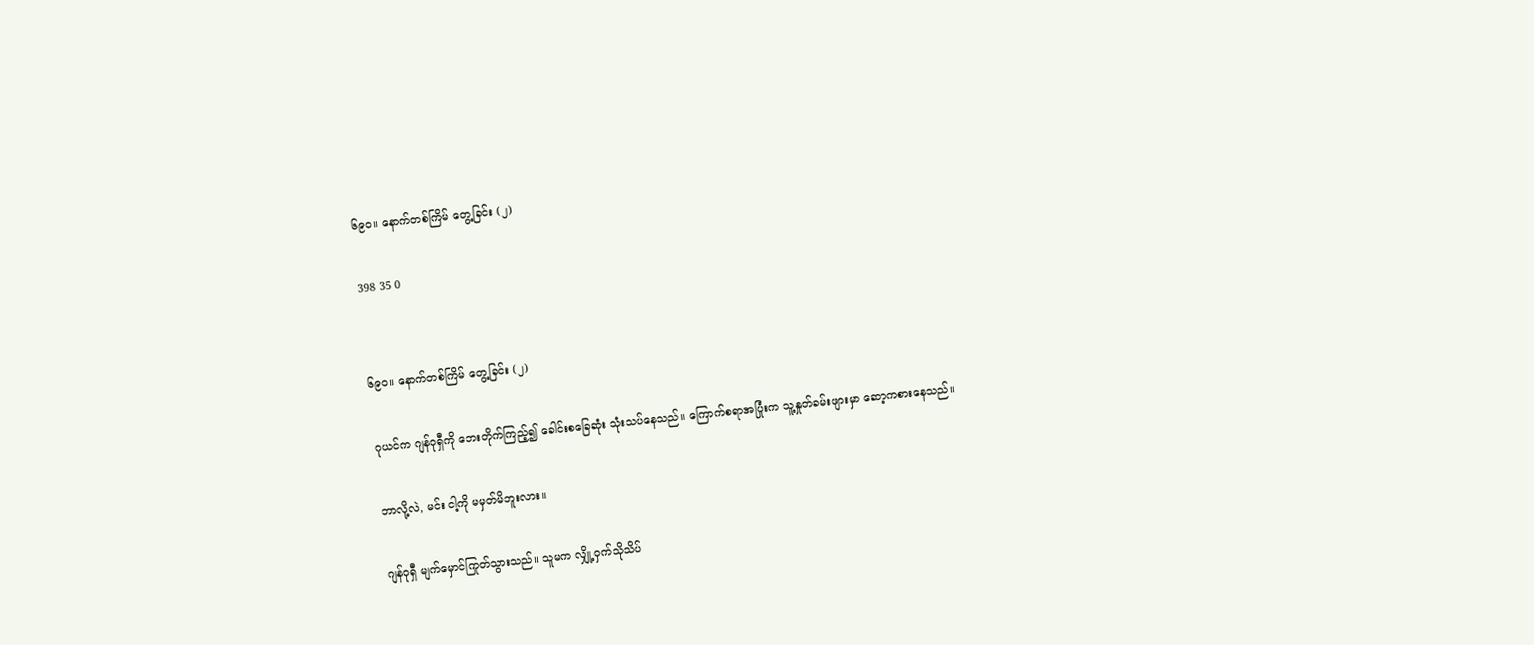၆၉၀။ နောက်တစ်ကြိမ် တွေ့ခြင်း (၂)

398 35 0


၆၉၀။ နောက်တစ်ကြိမ် တွေ့ခြင်း (၂)

ဂုယင်က ဂျန်ဝုရှီကို ဘေးတိုက်ကြည့်၍ ခေါင်းစခြေဆုံး သုံးသပ်နေသည်။ ကြောက်စရာအပြုံးက သူ့နှုတ်ခမ်းဖျားမှာ ဆော့ကစားနေသည်။

ဘာလို့လဲ, မင်း ငါ့ကို မမှတ်မိဘူးလား။

ဂျန်ဝုရှီ မျက်မှောင်ကြုတ်သွားသည်။ သူမက လျှို့ဝှက်သိုသိပ်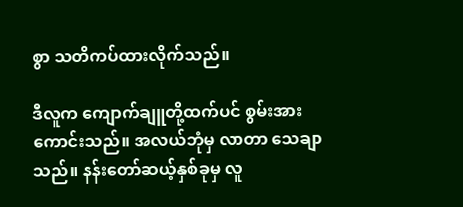စွာ သတိကပ်ထားလိုက်သည်။

ဒီလူက ကျောက်ချူတို့ထက်ပင် စွမ်းအားကောင်းသည်။ အလယ်ဘုံမှ လာတာ သေချာသည်။ နန်းတော်ဆယ့်နှစ်ခုမှ လူ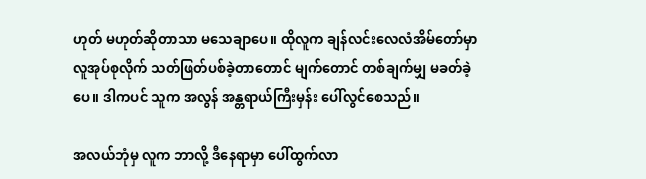ဟုတ် မဟုတ်ဆိုတာသာ မသေချာပေ။ ထိုလူက ချန်လင်းလေလံအိမ်‌တော်မှာ လူအုပ်စုလိုက် သတ်ဖြတ်ပစ်ခဲ့တာတောင် မျက်တောင် တစ်ချက်မျှ မခတ်ခဲ့ပေ။ ဒါကပင် သူက အလွန် အန္တရာယ်ကြီးမှန်း ပေါ်လွင်စေသည်။

အလယ်ဘုံမှ လူက ဘာလို့ ဒီနေရာမှာ ပေါ်ထွက်လာ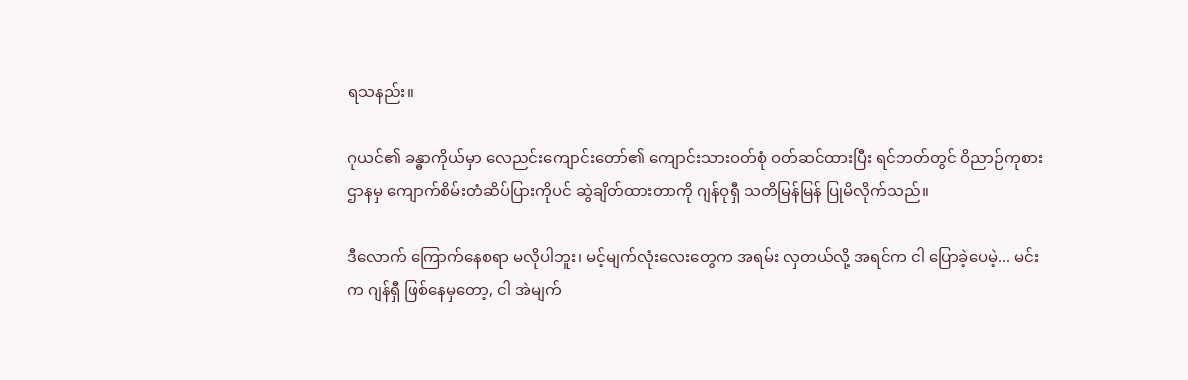ရသနည်း။

ဂုယင်၏ ခန္ဓာကိုယ်မှာ လေညင်းကျောင်းတော်၏ ကျောင်းသားဝတ်စုံ ဝတ်ဆင်ထားပြီး ရင်ဘတ်တွင် ဝိညာဉ်ကုစားဌာနမှ ကျောက်စိမ်းတံဆိပ်ပြားကိုပင် ဆွဲချိတ်ထားတာကို ဂျန်ဝုရှီ သတိမြန်မြန် ပြုမိလိုက်သည်။

ဒီလောက် ကြောက်နေစရာ မလိုပါဘူး၊ မင့်မျက်လုံးလေးတွေက အရမ်း လှတယ်လို့ အရင်က ငါ ပြောခဲ့ပေမဲ့... မင်းက ဂျန်ရှီ ဖြစ်နေမှတော့, ငါ အဲမျက်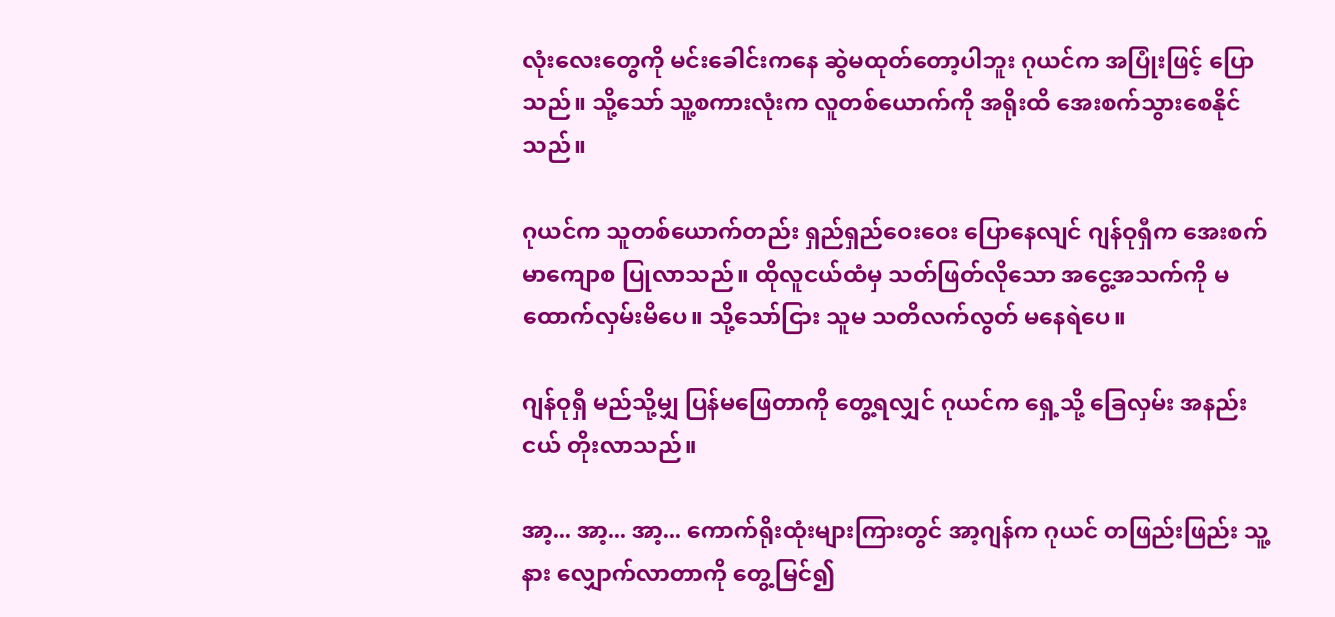လုံးလေးတွေကို မင်းခေါင်းကနေ ဆွဲမထုတ်တော့ပါဘူး ဂုယင်က အပြုံးဖြင့် ပြောသည်။ သို့သော် သူ့စကားလုံးက လူတစ်ယောက်ကို အရိုးထိ အေးစက်သွားစေနိုင်သည်။

ဂုယင်က သူတစ်ယောက်တည်း ရှည်ရှည်ဝေးဝေး ပြောနေလျင် ဂျန်ဝုရှီက အေးစက်မာကျောစ ပြုလာသည်။ ထိုလူငယ်ထံမှ သတ်ဖြတ်လိုသော အငွေ့အသက်ကို မထောက်လှမ်းမိပေ။ သို့သော်ငြား သူမ သတိလက်လွတ် မနေရဲပေ။

ဂျန်ဝုရှီ မည်သို့မျှ ပြန်မဖြေတာကို တွေ့ရလျှင် ဂုယင်က ရှေ့သို့ ခြေလှမ်း အနည်းငယ် တိုးလာသည်။

အာ့... အာ့... အာ့... ကောက်ရိုးထုံးများကြားတွင် အာ့ဂျန်က ဂုယင် တဖြည်းဖြည်း သူ့နား လျှောက်လာတာကို တွေ့မြင်၍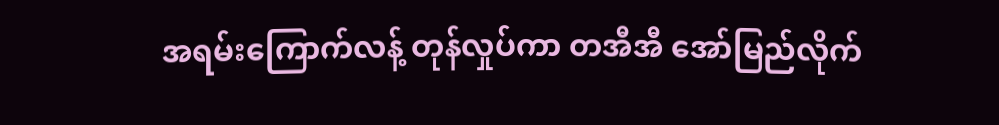အရမ်းကြောက်လန့် တုန်လှုပ်ကာ တအီအီ အော်မြည်လိုက်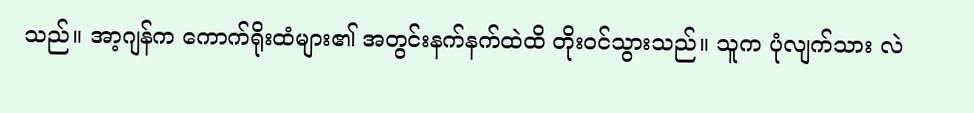သည်။ အာ့ဂျန်က ကောက်ရိုးထံများ၏ အတွင်းနက်နက်ထဲထိ တိုးဝင်သွားသည်။ သူက ပုံလျက်သား လဲ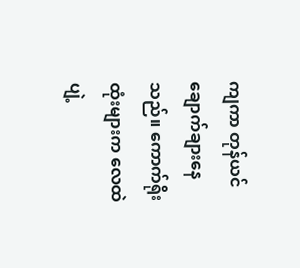ကျကာ တုန်ယင်ချောက်ချားနေသည်။ ကောက်ရိုးထုံးများက လေထဲ ပျဲ့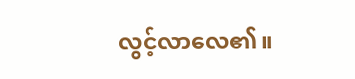လွင့်လာလေ၏။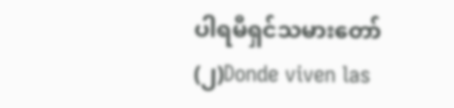ပါရမီရှင်သမားတော်(၂)Donde viven las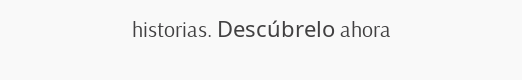historias. Descúbrelo ahora